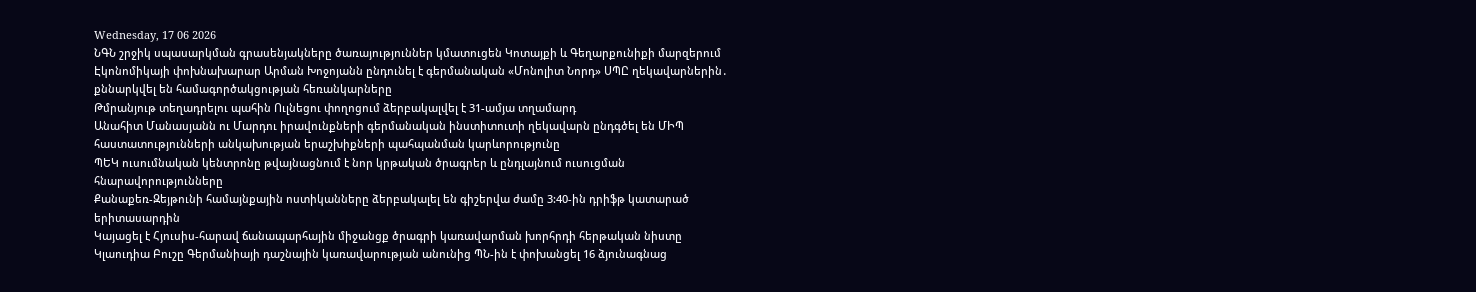Wednesday, 17 06 2026
ՆԳՆ շրջիկ սպասարկման գրասենյակները ծառայություններ կմատուցեն Կոտայքի և Գեղարքունիքի մարզերում
Էկոնոմիկայի փոխնախարար Արման Խոջոյանն ընդունել է գերմանական «Մոնոլիտ Նորդ» ՍՊԸ ղեկավարներին․ քննարկվել են համագործակցության հեռանկարները
Թմրանյութ տեղադրելու պահին Ուլնեցու փողոցում ձերբակալվել է 31-ամյա տղամարդ
Անահիտ Մանասյանն ու Մարդու իրավունքների գերմանական ինստիտուտի ղեկավարն ընդգծել են ՄԻՊ հաստատությունների անկախության երաշխիքների պահպանման կարևորությունը
ՊԵԿ ուսումնական կենտրոնը թվայնացնում է նոր կրթական ծրագրեր և ընդլայնում ուսուցման հնարավորությունները
Քանաքեռ-Զեյթունի համայնքային ոստիկանները ձերբակալել են գիշերվա ժամը 3:40-ին դրիֆթ կատարած երիտասարդին
Կայացել է Հյուսիս-հարավ ճանապարհային միջանցք ծրագրի կառավարման խորհրդի հերթական նիստը
Կլաուդիա Բուշը Գերմանիայի դաշնային կառավարության անունից ՊՆ-ին է փոխանցել 16 ձյունագնաց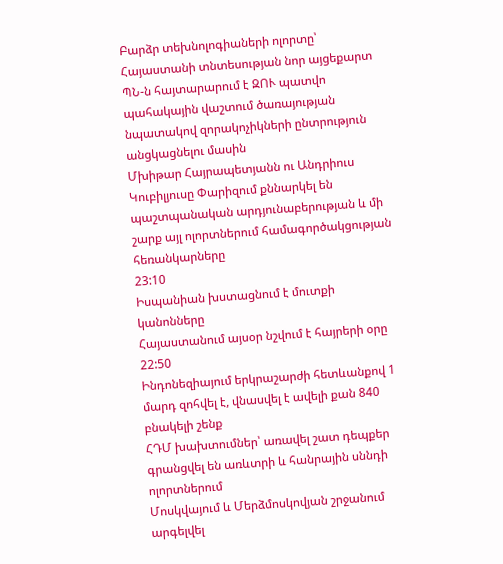Բարձր տեխնոլոգիաների ոլորտը՝ Հայաստանի տնտեսության նոր այցեքարտ
ՊՆ-ն հայտարարում է ԶՈՒ պատվո պահակային վաշտում ծառայության նպատակով զորակոչիկների ընտրություն անցկացնելու մասին
Մխիթար Հայրապետյանն ու Անդրիուս Կուբիլյուսը Փարիզում քննարկել են պաշտպանական արդյունաբերության և մի շարք այլ ոլորտներում համագործակցության հեռանկարները
23:10
Իսպանիան խստացնում է մուտքի կանոնները
Հայաստանում այսօր նշվում է հայրերի օրը
22:50
Ինդոնեզիայում երկրաշարժի հետևանքով 1 մարդ զոհվել է, վնասվել է ավելի քան 840 բնակելի շենք
ՀԴՄ խախտումներ՝ առավել շատ դեպքեր գրանցվել են առևտրի և հանրային սննդի ոլորտներում
Մոսկվայում և Մերձմոսկովյան շրջանում արգելվել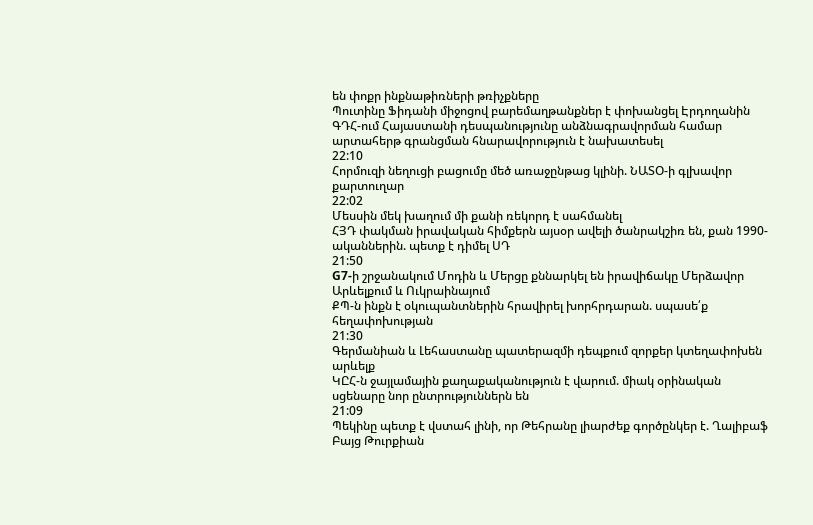են փոքր ինքնաթիռների թռիչքները
Պուտինը Ֆիդանի միջոցով բարեմաղթանքներ է փոխանցել Էրդողանին
ԳԴՀ-ում Հայաստանի դեսպանությունը անձնագրավորման համար արտահերթ գրանցման հնարավորություն է նախատեսել
22:10
Հորմուզի նեղուցի բացումը մեծ առաջընթաց կլինի. ՆԱՏՕ-ի գլխավոր քարտուղար
22:02
Մեսսին մեկ խաղում մի քանի ռեկորդ է սահմանել
ՀՅԴ փակման իրավական հիմքերն այսօր ավելի ծանրակշիռ են, քան 1990-ականներին. պետք է դիմել ՍԴ
21:50
G7-ի շրջանակում Մոդին և Մերցը քննարկել են իրավիճակը Մերձավոր Արևելքում և Ուկրաինայում
ՔՊ-ն ինքն է օկուպանտներին հրավիրել խորհրդարան. սպասե՛ք հեղափոխության
21:30
Գերմանիան և Լեհաստանը պատերազմի դեպքում զորքեր կտեղափոխեն արևելք
ԿԸՀ-ն ջայլամային քաղաքականություն է վարում. միակ օրինական սցենարը նոր ընտրություններն են
21:09
Պեկինը պետք է վստահ լինի, որ Թեհրանը լիարժեք գործընկեր է. Ղալիբաֆ
Բայց Թուրքիան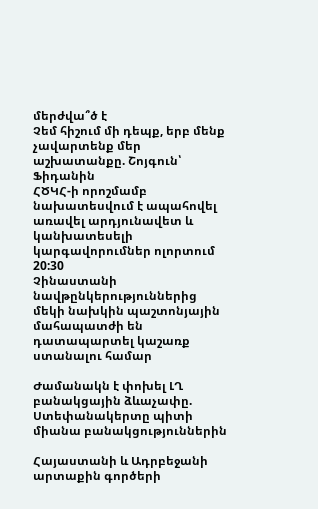մերժվա՞ծ է
Չեմ հիշում մի դեպք, երբ մենք չավարտենք մեր աշխատանքը. Շոյգուն՝ Ֆիդանին
ՀԾԿՀ-ի որոշմամբ նախատեսվում է ապահովել առավել արդյունավետ և կանխատեսելի կարգավորումներ ոլորտում
20:30
Չինաստանի նավթընկերություններից մեկի նախկին պաշտոնյային մահապատժի են դատապարտել կաշառք ստանալու համար

Ժամանակն է փոխել ԼՂ բանակցային ձևաչափը. Ստեփանակերտը պիտի միանա բանակցություններին

Հայաստանի և Ադրբեջանի արտաքին գործերի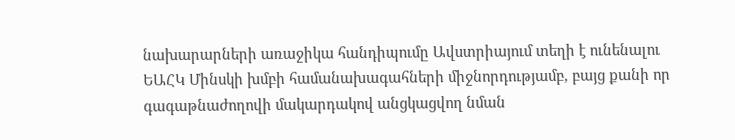նախարարների առաջիկա հանդիպումը Ավստրիայում տեղի է ունենալու ԵԱՀԿ Մինսկի խմբի համանախագահների միջնորդությամբ, բայց քանի որ գագաթնաժողովի մակարդակով անցկացվող նման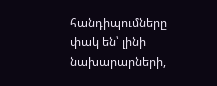հանդիպումները փակ են՝ լինի նախարարների,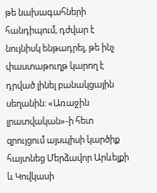թե նախագահների հանդիպում, դժվար է նույնիսկ ենթադրել, թե ինչ փաստաթուղթ կարող է դրված լինել բանակցային սեղանին: «Առաջին լրատվական»-ի հետ զրույցում այսպիսի կարծիք հայտնեց Մերձավոր Արևելքի և Կովկասի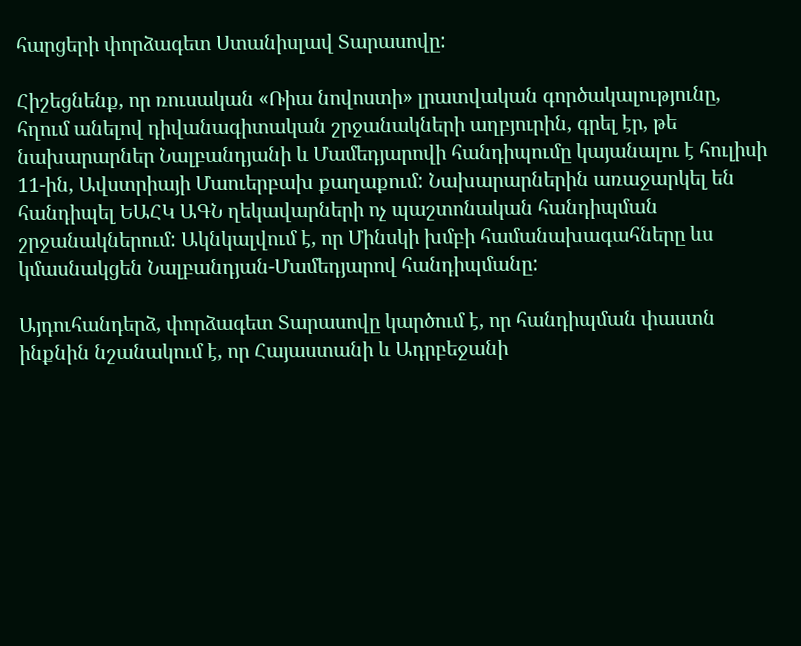հարցերի փորձագետ Ստանիսլավ Տարասովը:

Հիշեցնենք, որ ռուսական «Ռիա նովոստի» լրատվական գործակալությունը, հղում անելով դիվանագիտական շրջանակների աղբյուրին, գրել էր, թե նախարարներ Նալբանդյանի և Մամեդյարովի հանդիպումը կայանալու է հուլիսի 11-ին, Ավստրիայի Մաուերբախ քաղաքում: Նախարարներին առաջարկել են հանդիպել ԵԱՀԿ ԱԳՆ ղեկավարների ոչ պաշտոնական հանդիպման շրջանակներում: Ակնկալվում է, որ Մինսկի խմբի համանախագահները ևս կմասնակցեն Նալբանդյան-Մամեդյարով հանդիպմանը:

Այդուհանդերձ, փորձագետ Տարասովը կարծում է, որ հանդիպման փաստն ինքնին նշանակում է, որ Հայաստանի և Ադրբեջանի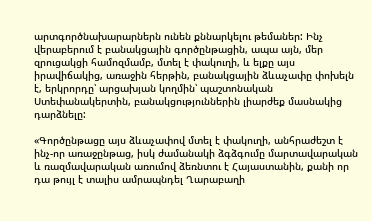արտգործնախարարներն ունեն քննարկելու թեմաներ: Ինչ վերաբերում է բանակցային գործընթացին, ապա այն, մեր զրուցակցի համոզմամբ, մտել է փակուղի, և ելքը այս իրավիճակից, առաջին հերթին, բանակցային ձևաչափը փոխելն է, երկրորդը՝ արցախյան կողմին՝ պաշտոնական Ստեփանակերտին, բանակցություններին լիարժեք մասնակից դարձնելը:

«Գործընթացը այս ձևաչափով մտել է փակուղի, անհրաժեշտ է ինչ-որ առաջընթաց, իսկ ժամանակի ձգձգումը մարտավարական և ռազմավարական առումով ձեռնտու է Հայաստանին, քանի որ դա թույլ է տալիս ամրապնդել Ղարաբաղի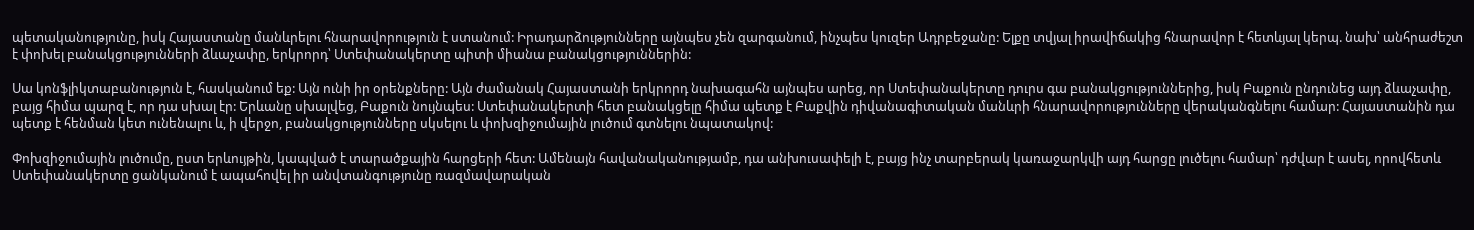պետականությունը, իսկ Հայաստանը մանևրելու հնարավորություն է ստանում: Իրադարձությունները այնպես չեն զարգանում, ինչպես կուզեր Ադրբեջանը: Ելքը տվյալ իրավիճակից հնարավոր է հետևյալ կերպ. նախ՝ անհրաժեշտ է փոխել բանակցությունների ձևաչափը, երկրորդ՝ Ստեփանակերտը պիտի միանա բանակցություններին:

Սա կոնֆլիկտաբանություն է, հասկանում եք: Այն ունի իր օրենքները: Այն ժամանակ Հայաստանի երկրորդ նախագահն այնպես արեց, որ Ստեփանակերտը դուրս գա բանակցություններից, իսկ Բաքուն ընդունեց այդ ձևաչափը, բայց հիմա պարզ է, որ դա սխալ էր: Երևանը սխալվեց, Բաքուն նույնպես: Ստեփանակերտի հետ բանակցելը հիմա պետք է Բաքվին դիվանագիտական մանևրի հնարավորությունները վերականգնելու համար: Հայաստանին դա պետք է հենման կետ ունենալու և, ի վերջո, բանակցությունները սկսելու և փոխզիջումային լուծում գտնելու նպատակով:

Փոխզիջումային լուծումը, ըստ երևույթին, կապված է տարածքային հարցերի հետ: Ամենայն հավանականությամբ, դա անխուսափելի է, բայց ինչ տարբերակ կառաջարկվի այդ հարցը լուծելու համար՝ դժվար է ասել, որովհետև Ստեփանակերտը ցանկանում է ապահովել իր անվտանգությունը ռազմավարական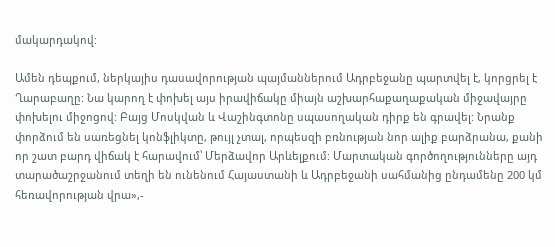մակարդակով:

Ամեն դեպքում, ներկայիս դասավորության պայմաններում Ադրբեջանը պարտվել է, կորցրել է Ղարաբաղը: Նա կարող է փոխել այս իրավիճակը միայն աշխարհաքաղաքական միջավայրը փոխելու միջոցով: Բայց Մոսկվան և Վաշինգտոնը սպասողական դիրք են գրավել: Նրանք փորձում են սառեցնել կոնֆլիկտը, թույլ չտալ, որպեսզի բռնության նոր ալիք բարձրանա, քանի որ շատ բարդ վիճակ է հարավում՝ Մերձավոր Արևելքում: Մարտական գործողությունները այդ տարածաշրջանում տեղի են ունենում Հայաստանի և Ադրբեջանի սահմանից ընդամենը 200 կմ հեռավորության վրա»,-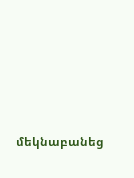մեկնաբանեց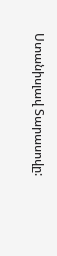Ստանիսլավ Տարասովը: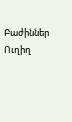Բաժիններ
Ուղիղ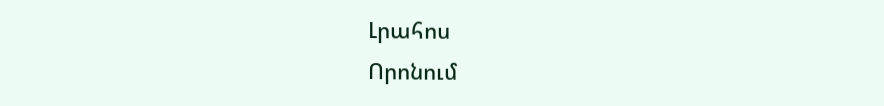Լրահոս
Որոնում